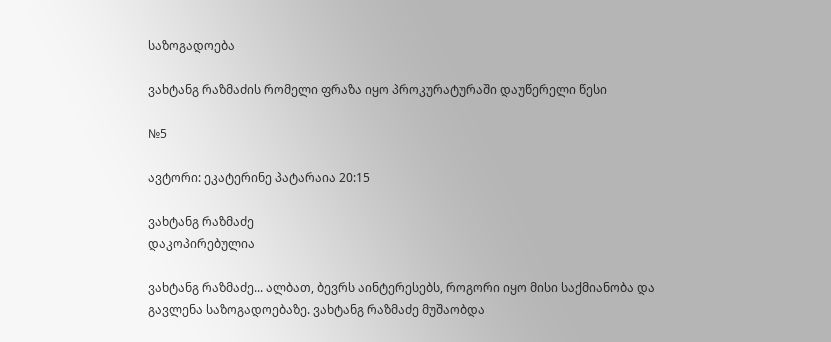საზოგადოება

ვახტანგ რაზმაძის რომელი ფრაზა იყო პროკურატურაში დაუწერელი წესი

№5

ავტორი: ეკატერინე პატარაია 20:15

ვახტანგ რაზმაძე
დაკოპირებულია

ვახტანგ რაზმაძე... ალბათ, ბევრს აინტერესებს, როგორი იყო მისი საქმიანობა და გავლენა საზოგადოებაზე. ვახტანგ რაზმაძე მუშაობდა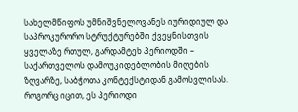სახელმწიფოს უმნიშვნელოვანეს იურიდიულ და საპროკურორო სტრუქტურებში ქვეყნისთვის ყველაზე რთულ, გარდამტეხ პერიოდში – საქართველოს დამოუკიდებლობის მიღების ზღვარზე, საბჭოთა კონტექსტიდან გამოსვლისას. როგორც იცით, ეს პერიოდი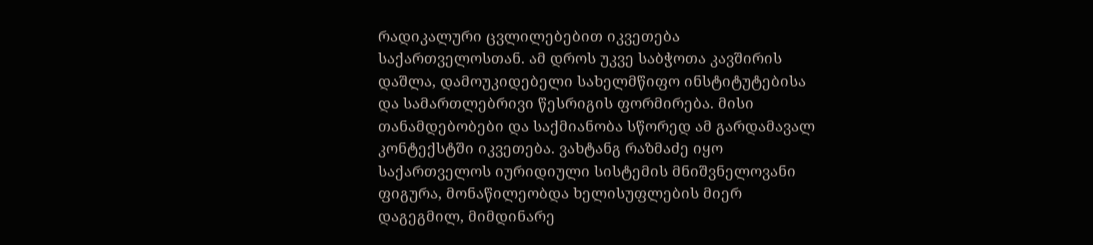რადიკალური ცვლილებებით იკვეთება საქართველოსთან. ამ დროს უკვე საბჭოთა კავშირის დაშლა, დამოუკიდებელი სახელმწიფო ინსტიტუტებისა და სამართლებრივი წესრიგის ფორმირება. მისი თანამდებობები და საქმიანობა სწორედ ამ გარდამავალ კონტექსტში იკვეთება. ვახტანგ რაზმაძე იყო საქართველოს იურიდიული სისტემის მნიშვნელოვანი ფიგურა, მონაწილეობდა ხელისუფლების მიერ დაგეგმილ, მიმდინარე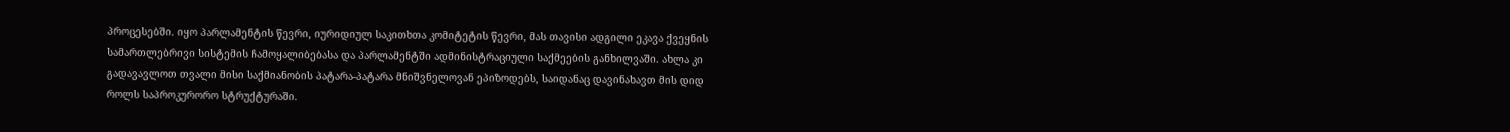პროცესებში. იყო პარლამენტის წევრი, იურიდიულ საკითხთა კომიტეტის წევრი, მას თავისი ადგილი ეკავა ქვეყნის სამართლებრივი სისტემის ჩამოყალიბებასა და პარლამენტში ადმინისტრაციული საქმეების განხილვაში. ახლა კი გადავავლოთ თვალი მისი საქმიანობის პატარა-პატარა მნიშვნელოვან ეპიზოდებს, საიდანაც დავინახავთ მის დიდ როლს საპროკურორო სტრუქტურაში.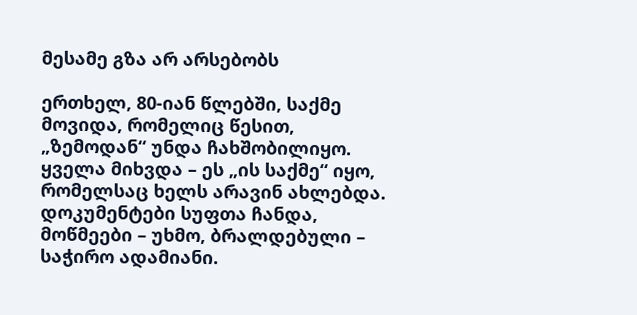მესამე გზა არ არსებობს

ერთხელ, 80-იან წლებში, საქმე მოვიდა, რომელიც წესით, „ზემოდან“ უნდა ჩახშობილიყო. ყველა მიხვდა – ეს „ის საქმე“ იყო, რომელსაც ხელს არავინ ახლებდა. დოკუმენტები სუფთა ჩანდა, მოწმეები – უხმო, ბრალდებული – საჭირო ადამიანი.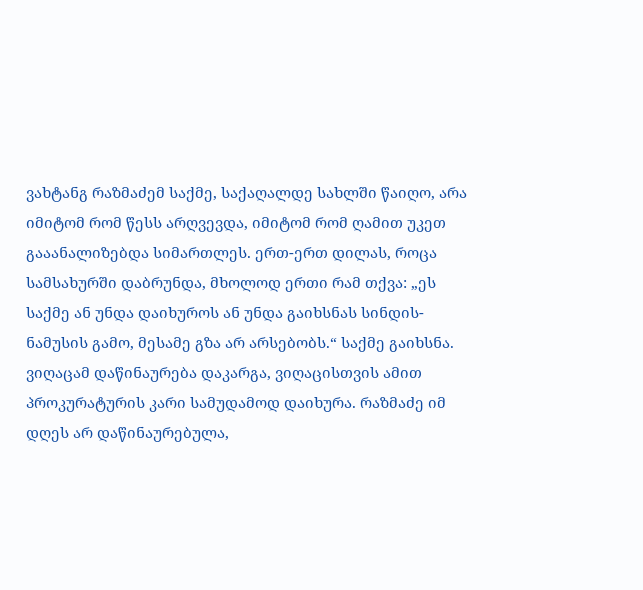ვახტანგ რაზმაძემ საქმე, საქაღალდე სახლში წაიღო, არა იმიტომ რომ წესს არღვევდა, იმიტომ რომ ღამით უკეთ გააანალიზებდა სიმართლეს. ერთ-ერთ დილას, როცა სამსახურში დაბრუნდა, მხოლოდ ერთი რამ თქვა: „ეს საქმე ან უნდა დაიხუროს ან უნდა გაიხსნას სინდის-ნამუსის გამო, მესამე გზა არ არსებობს.“ საქმე გაიხსნა. ვიღაცამ დაწინაურება დაკარგა, ვიღაცისთვის ამით პროკურატურის კარი სამუდამოდ დაიხურა. რაზმაძე იმ დღეს არ დაწინაურებულა,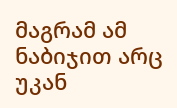მაგრამ ამ ნაბიჯით არც უკან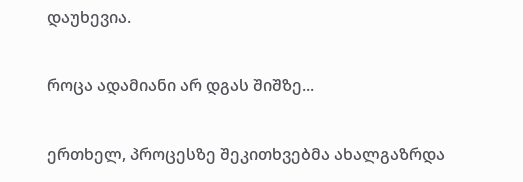დაუხევია.

როცა ადამიანი არ დგას შიშზე...

ერთხელ, პროცესზე შეკითხვებმა ახალგაზრდა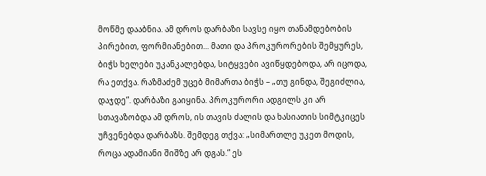მოწმე დააბნია. ამ დროს დარბაზი სავსე იყო თანამდებობის პირებით, ფორმიანებით... მათი და პროკურორების შემყურეს, ბიჭს ხელები უკანკალებდა, სიტყვები ავიწყდებოდა, არ იცოდა, რა ეთქვა. რაზმაძემ უცებ მიმართა ბიჭს – „თუ გინდა, შეგიძლია, დაჯდე“. დარბაზი გაიყინა. პროკურორი ადგილს კი არ სთავაზობდა ამ დროს, ის თავის ძალის და ხასიათის სიმტკიცეს უჩვენებდა დარბაზს. შემდეგ თქვა: „სიმართლე უკეთ მოდის, როცა ადამიანი შიშზე არ დგას.“ ეს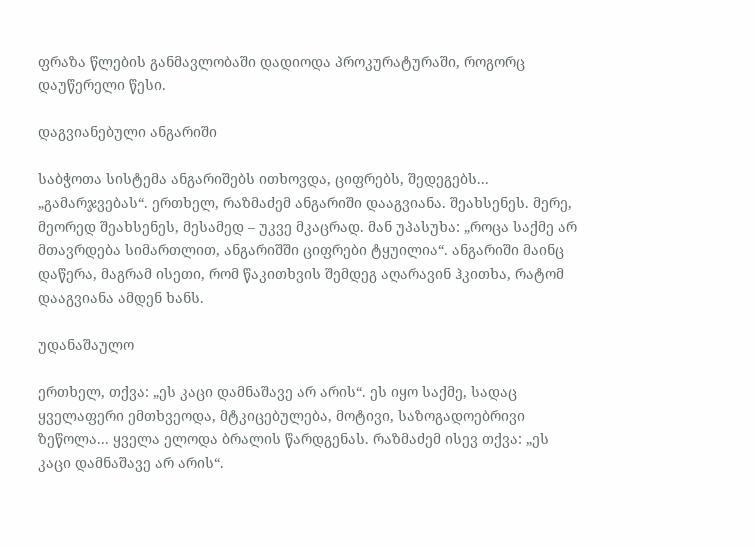ფრაზა წლების განმავლობაში დადიოდა პროკურატურაში, როგორც დაუწერელი წესი.

დაგვიანებული ანგარიში

საბჭოთა სისტემა ანგარიშებს ითხოვდა, ციფრებს, შედეგებს... „გამარჯვებას“. ერთხელ, რაზმაძემ ანგარიში დააგვიანა. შეახსენეს. მერე, მეორედ შეახსენეს, მესამედ – უკვე მკაცრად. მან უპასუხა: „როცა საქმე არ მთავრდება სიმართლით, ანგარიშში ციფრები ტყუილია“. ანგარიში მაინც დაწერა, მაგრამ ისეთი, რომ წაკითხვის შემდეგ აღარავინ ჰკითხა, რატომ დააგვიანა ამდენ ხანს.

უდანაშაულო

ერთხელ, თქვა: „ეს კაცი დამნაშავე არ არის“. ეს იყო საქმე, სადაც ყველაფერი ემთხვეოდა, მტკიცებულება, მოტივი, საზოგადოებრივი ზეწოლა... ყველა ელოდა ბრალის წარდგენას. რაზმაძემ ისევ თქვა: „ეს კაცი დამნაშავე არ არის“.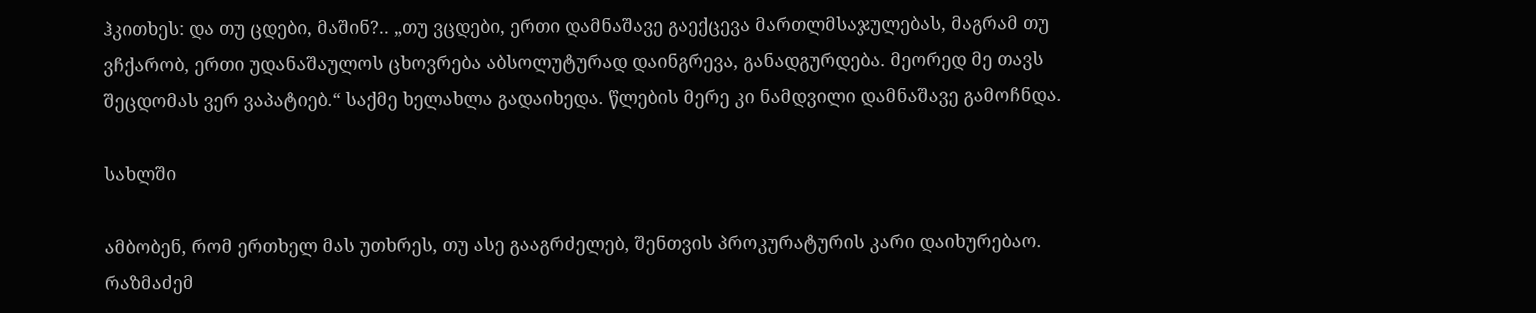ჰკითხეს: და თუ ცდები, მაშინ?.. „თუ ვცდები, ერთი დამნაშავე გაექცევა მართლმსაჯულებას, მაგრამ თუ ვჩქარობ, ერთი უდანაშაულოს ცხოვრება აბსოლუტურად დაინგრევა, განადგურდება. მეორედ მე თავს შეცდომას ვერ ვაპატიებ.“ საქმე ხელახლა გადაიხედა. წლების მერე კი ნამდვილი დამნაშავე გამოჩნდა.

სახლში

ამბობენ, რომ ერთხელ მას უთხრეს, თუ ასე გააგრძელებ, შენთვის პროკურატურის კარი დაიხურებაო. რაზმაძემ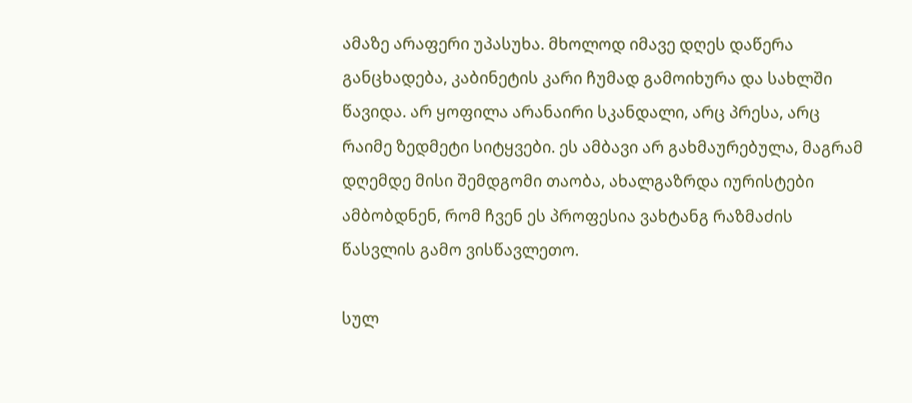ამაზე არაფერი უპასუხა. მხოლოდ იმავე დღეს დაწერა განცხადება, კაბინეტის კარი ჩუმად გამოიხურა და სახლში წავიდა. არ ყოფილა არანაირი სკანდალი, არც პრესა, არც რაიმე ზედმეტი სიტყვები. ეს ამბავი არ გახმაურებულა, მაგრამ დღემდე მისი შემდგომი თაობა, ახალგაზრდა იურისტები ამბობდნენ, რომ ჩვენ ეს პროფესია ვახტანგ რაზმაძის წასვლის გამო ვისწავლეთო.

სულ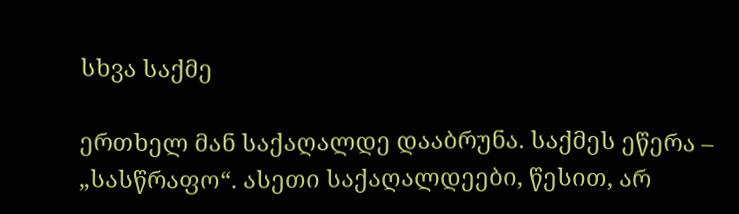სხვა საქმე

ერთხელ მან საქაღალდე დააბრუნა. საქმეს ეწერა – „სასწრაფო“. ასეთი საქაღალდეები, წესით, არ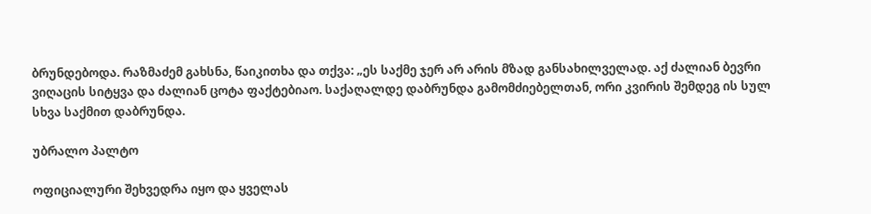ბრუნდებოდა. რაზმაძემ გახსნა, წაიკითხა და თქვა: „ეს საქმე ჯერ არ არის მზად განსახილველად. აქ ძალიან ბევრი ვიღაცის სიტყვა და ძალიან ცოტა ფაქტებიაო. საქაღალდე დაბრუნდა გამომძიებელთან, ორი კვირის შემდეგ ის სულ სხვა საქმით დაბრუნდა.

უბრალო პალტო

ოფიციალური შეხვედრა იყო და ყველას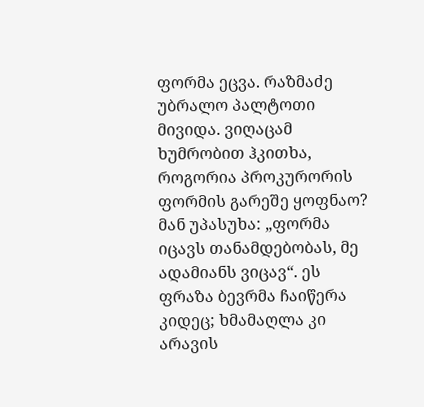ფორმა ეცვა. რაზმაძე უბრალო პალტოთი მივიდა. ვიღაცამ ხუმრობით ჰკითხა, როგორია პროკურორის ფორმის გარეშე ყოფნაო? მან უპასუხა: „ფორმა იცავს თანამდებობას, მე ადამიანს ვიცავ“. ეს ფრაზა ბევრმა ჩაიწერა კიდეც; ხმამაღლა კი არავის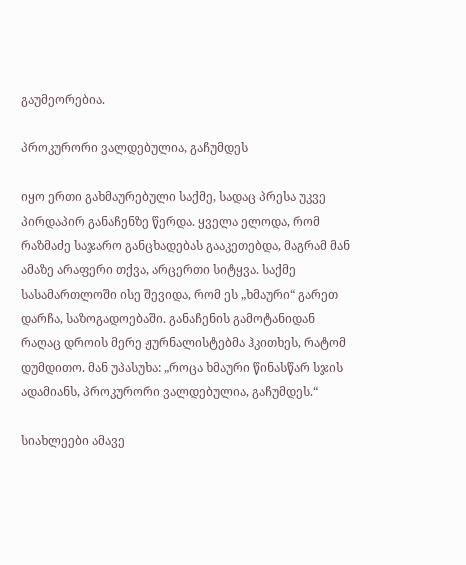გაუმეორებია.

პროკურორი ვალდებულია, გაჩუმდეს

იყო ერთი გახმაურებული საქმე, სადაც პრესა უკვე პირდაპირ განაჩენზე წერდა. ყველა ელოდა, რომ რაზმაძე საჯარო განცხადებას გააკეთებდა, მაგრამ მან ამაზე არაფერი თქვა, არცერთი სიტყვა. საქმე სასამართლოში ისე შევიდა, რომ ეს „ხმაური“ გარეთ დარჩა, საზოგადოებაში. განაჩენის გამოტანიდან რაღაც დროის მერე ჟურნალისტებმა ჰკითხეს, რატომ დუმდითო. მან უპასუხა: „როცა ხმაური წინასწარ სჯის ადამიანს, პროკურორი ვალდებულია, გაჩუმდეს.“

სიახლეები ამავე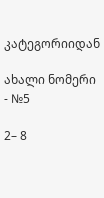კატეგორიიდან

ახალი ნომერი - №5

2– 8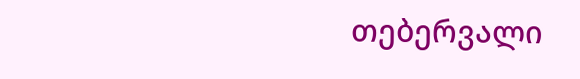თებერვალი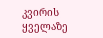კვირის ყველაზე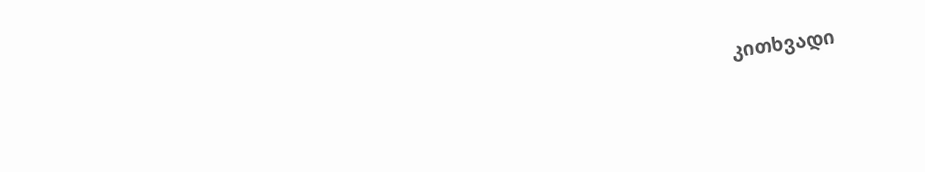კითხვადი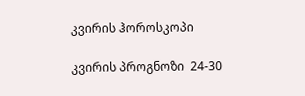კვირის ჰოროსკოპი

კვირის პროგნოზი  24-30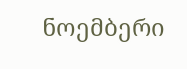ნოემბერი